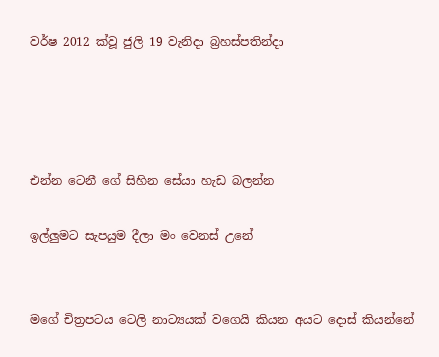වර්ෂ 2012 ක්වූ ජුලි 19 වැනිදා බ්‍රහස්පතින්දා




එන්න ටෙනී ගේ සිහින සේයා හැඩ බලන්න

ඉල්ලුමට සැපයුම දීලා මං වෙනස් උනේ


මගේ චිත්‍රපටය ටෙලි නාට්‍යයක් වගෙයි කියන අයට දොස් කියන්නේ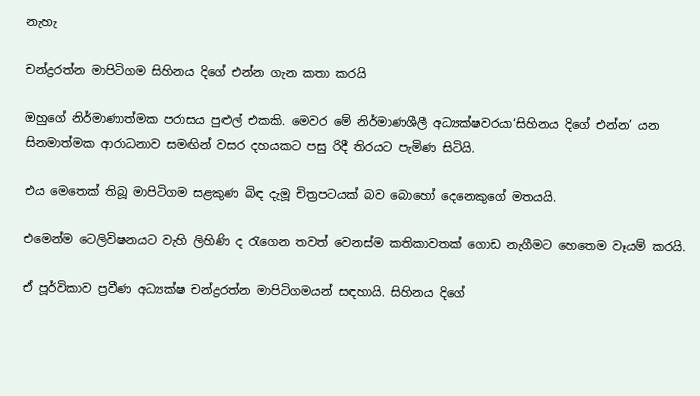නැහැ

චන්ද්‍රරත්න මාපිටිගම සිහිනය දිගේ එන්න ගැන කතා කරයි

ඔහුගේ නිර්මාණාත්මක පරාසය පුළුල් එකකි. මෙවර මේ නිර්මාණශීලී අධ්‍යක්ෂවරයා‘සිහිනය දිගේ එන්න’ යන සිනමාත්මක ආරාධනාව සමඟින් වසර දහයකට පසු රිදී තිරයට පැමිණ සිටියි.

එය මෙතෙක් තිබූ මාපිටිගම සළකුණ බිඳ දැමූ චිත්‍රපටයක් බව බොහෝ දෙනෙකුගේ මතයයි.

එමෙන්ම ටෙලිවිෂනයට වැහි ලිහිණි ද රැගෙන තවත් වෙනස්ම කතිකාවතක් ගොඩ නැගීමට හෙතෙම වෑයම් කරයි.

ඒ පූර්විකාව ප්‍රවීණ අධ්‍යක්ෂ චන්ද්‍රරත්න මාපිටිගමයන් සඳහායි. සිහිනය දිගේ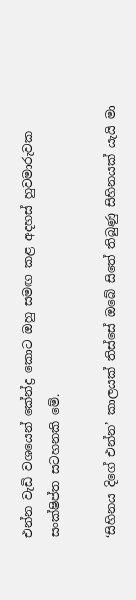එන්න වැඩි වශයෙන් කේන්ද්‍ර කොට ඔහු සමඟ කළ අදහස් හුවමාරුවක සංක්ෂිප්ත සටහනකි මේ.

‘සිහිනය දිගේ එන්න’ කාලයක් තිස්සේ ඔබේ සිතේ තිබුණු සිහිනයක් යැයි මා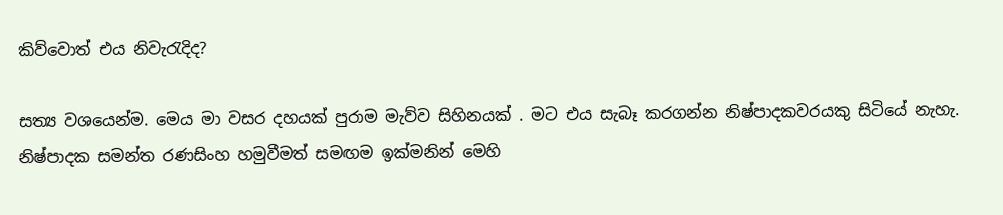කිව්වොත් එය නිවැරැදිද?

සත්‍ය වශයෙන්ම. මෙය මා වසර දහයක් පුරාම මැව්ව සිහිනයක් . මට එය සැබෑ කරගන්න නිෂ්පාදකවරයකු සිටියේ නැහැ. නිෂ්පාදක සමන්ත රණසිංහ හමුවීමත් සමඟම ඉක්මනින් මෙහි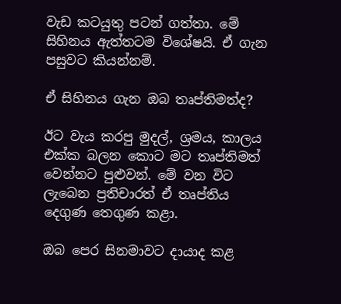වැඩ කටයුතු පටන් ගත්තා. මේ සිහිනය ඇත්තටම විශේෂයි. ඒ ගැන පසුවට කියන්නම්.

ඒ සිහිනය ගැන ඔබ තෘප්තිමත්ද?

ඊට වැය කරපු මුදල්, ශ්‍රමය, කාලය එක්ක බලන කොට මට තෘප්තිමත් වෙන්නට පුළුවන්. මේ වන විට ලැබෙන ප්‍රතිචාරත් ඒ තෘප්තිය දෙගුණ තෙගුණ කළා.

ඔබ පෙර සිනමාවට දායාද කළ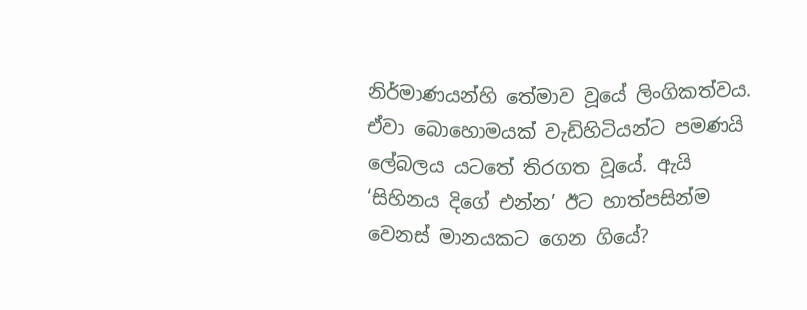නිර්මාණයන්හි තේමාව වූයේ ලිංගිකත්වය. ඒවා බොහොමයක් වැඩිහිටියන්ට පමණයි ලේබලය යටතේ තිරගත වූයේ. ඇයි ‘සිහිනය දිගේ එන්න’ ඊට හාත්පසින්ම වෙනස් මානයකට ගෙන ගියේ?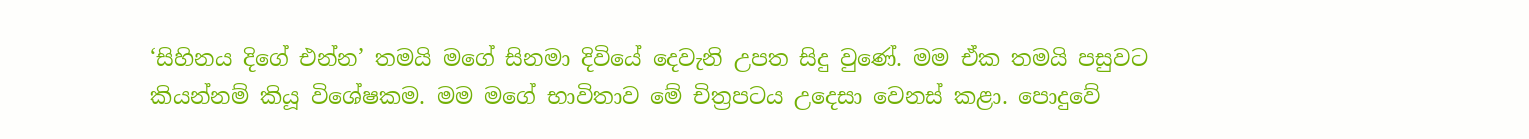‘සිහිනය දිගේ එන්න’ තමයි මගේ සිනමා දිවියේ දෙවැනි උපත සිදු වුණේ. මම ඒක තමයි පසුවට කියන්නම් කියූ විශේෂකම. මම මගේ භාවිතාව මේ චිත්‍රපටය උදෙසා වෙනස් කළා. පොදුවේ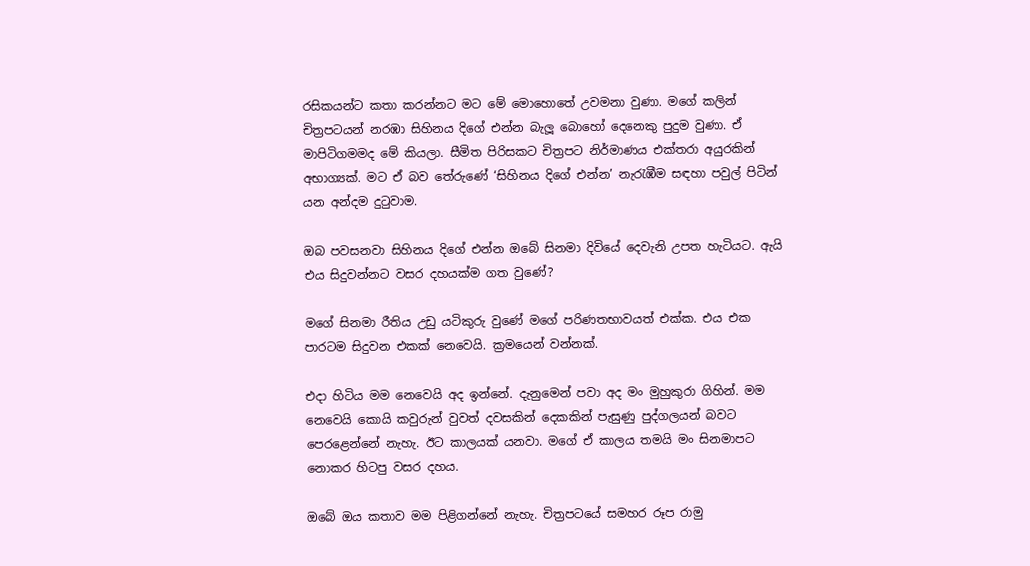රසිකයන්ට කතා කරන්නට මට මේ මොහොතේ උවමනා වුණා. මගේ කලින් චිත්‍රපටයන් නරඹා සිහිනය දිගේ එන්න බැලූ බොහෝ දෙනෙකු පුදුම වුණා. ඒ මාපිටිගමමද මේ කියලා. සීමිත පිරිසකට චිත්‍රපට නිර්මාණය එක්තරා අයුරකින් අභාග්‍යක්. මට ඒ බව තේරුණේ ‘සිහිනය දිගේ එන්න’ නැරැඹීම සඳහා පවුල් පිටින් යන අන්දම දුටුවාම.

ඔබ පවසනවා සිහිනය දිගේ එන්න ඔබේ සිනමා දිවියේ දෙවැනි උපත හැටියට. ඇයි එය සිදුවන්නට වසර දහයක්ම ගත වුණේ?

මගේ සිනමා රීතිය උඩු යටිකුරු වුණේ මගේ පරිණතභාවයත් එක්ක. එය එක පාරටම සිදුවන එකක් නෙවෙයි. ක්‍රමයෙන් වන්නක්.

එදා හිටිය මම නෙවෙයි අද ඉන්නේ. දැනුමෙන් පවා අද මං මුහුකුරා ගිහින්. මම නෙවෙයි කොයි කවුරුන් වුවත් දවසකින් දෙකකින් පැසුණු පුද්ගලයන් බවට පෙරළෙන්නේ නැහැ. ඊට කාලයක් යනවා. මගේ ඒ කාලය තමයි මං සිනමාපට නොකර හිටපු වසර දහය.

ඔබේ ඔය කතාව මම පිළිගන්නේ නැහැ. චිත්‍රපටයේ සමහර රූප රාමු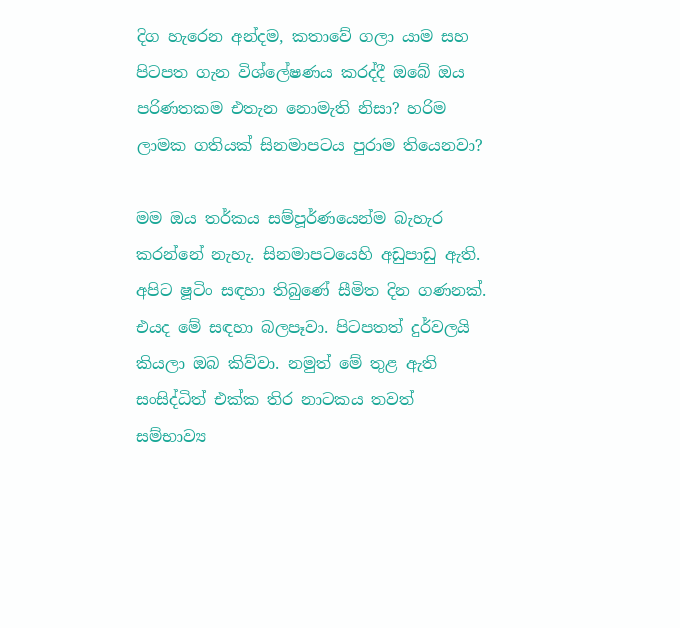දිග හැරෙන අන්දම, කතාවේ ගලා යාම සහ පිටපත ගැන විශ්ලේෂණය කරද්දී ඔබේ ඔය පරිණතකම එතැන නොමැති නිසා? හරිම ලාමක ගතියක් සිනමාපටය පුරාම තියෙනවා?

මම ඔය තර්කය සම්පූර්ණයෙන්ම බැහැර කරන්නේ නැහැ. සිනමාපටයෙහි අඩුපාඩු ඇති. අපිට ෂූටිං සඳහා තිබුණේ සීමිත දින ගණනක්. එයද මේ සඳහා බලපෑවා. පිටපතත් දුර්වලයි කියලා ඔබ කිව්වා. නමුත් මේ තුළ ඇති සංසිද්ධිත් එක්ක තිර නාටකය තවත් සම්භාව්‍ය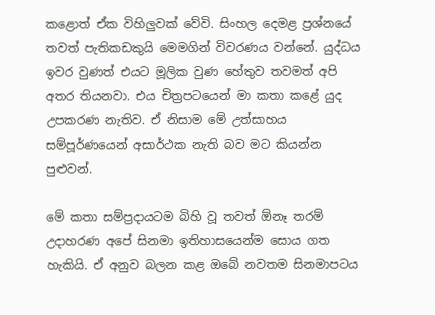කළොත් ඒක විහිලුවක් වේවි. සිංහල දෙමළ ප්‍රශ්නයේ තවත් පැතිකඩකුයි මෙමගින් විවරණය වන්නේ. යුද්ධය ඉවර වුණත් එයට මූලික වුණ හේතුව තවමත් අපි අතර තියනවා. එය චිත්‍රපටයෙන් මා කතා කළේ යුද උපකරණ නැතිව. ඒ නිසාම මේ උත්සාහය සම්පූර්ණයෙන් අසාර්ථක නැති බව මට කියන්න පුළුවන්.

මේ කතා සම්ප්‍රදායටම බිහි වූ තවත් ඕනෑ තරම් උදාහරණ අපේ සිනමා ඉතිහාසයෙන්ම සොය ගත හැකියි. ඒ අනුව බලන කළ ඔබේ නවතම සිනමාපටය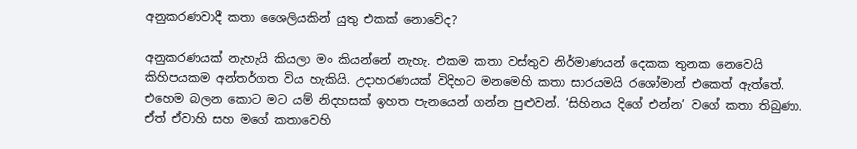අනුකරණවාදී කතා ශෛලියකින් යුතු එකක් නොවේද?

අනුකරණයක් නැහැයි කියලා මං කියන්නේ නැහැ. එකම කතා වස්තුව නිර්මාණයන් දෙකක තුනක නෙවෙයි කිහිපයකම අන්තර්ගත විය හැකියි. උදාහරණයක් විදිහට මනමෙහි කතා සාරයමයි රශෝමාන් එකෙත් ඇත්තේ. එහෙම බලන කොට මට යම් නිදහසක් ඉහත පැනයෙන් ගන්න පුළුවන්. ‘සිහිනය දිගේ එන්න’ වගේ කතා තිබුණා. ඒත් ඒවාහි සහ මගේ කතාවෙහි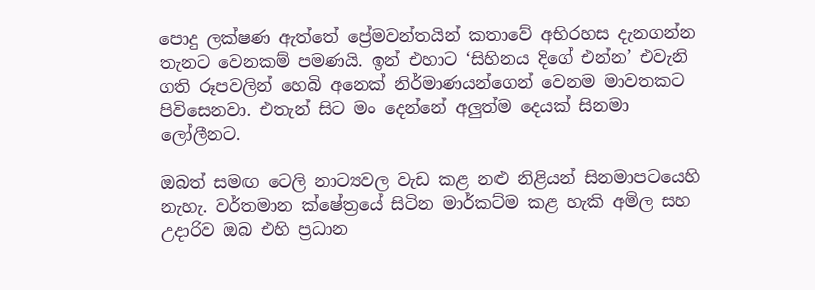පොදු ලක්ෂණ ඇත්තේ ප්‍රේමවන්තයින් කතාවේ අභිරහස දැනගන්න තැනට වෙනකම් පමණයි. ඉන් එහාට ‘සිහිනය දිගේ එන්න’ එවැනි ගති රූපවලින් හෙබි අනෙක් නිර්මාණයන්ගෙන් වෙනම මාවතකට පිවිසෙනවා. එතැන් සිට මං දෙන්නේ අලුත්ම දෙයක් සිනමා ලෝලීනට.

ඔබත් සමඟ ටෙලි නාට්‍යවල වැඩ කළ නළු නිළියන් සිනමාපටයෙහි නැහැ. වර්තමාන ක්ෂේත්‍රයේ සිටින මාර්කට්ම කළ හැකි අමිල සහ උදාරිව ඔබ එහි ප්‍රධාන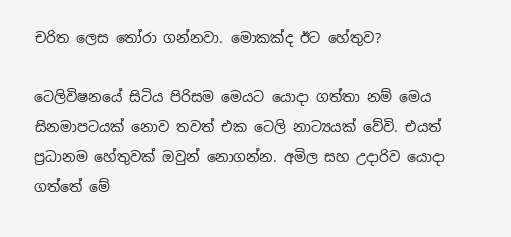චරිත ලෙස තෝරා ගන්නවා. මොකක්ද ඊට හේතුව?

ටෙලිවිෂනයේ සිටිය පිරිසම මෙයට යොදා ගත්තා නම් මෙය සිනමාපටයක් නොව තවත් එක ටෙලි නාට්‍යයක් වේවි. එයත් ප්‍රධානම හේතුවක් ඔවුන් නොගන්න. අමිල සහ උදාරිව යොදා ගත්තේ මේ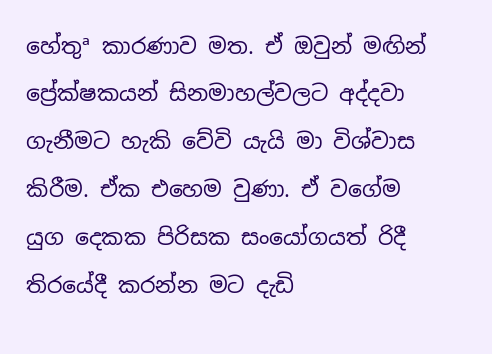හේතුª කාරණාව මත. ඒ ඔවුන් මඟින් ප්‍රේක්ෂකයන් සිනමාහල්වලට අද්දවා ගැනීමට හැකි වේවි යැයි මා විශ්වාස කිරීම. ඒක එහෙම වුණා. ඒ වගේම යුග දෙකක පිරිසක සංයෝගයත් රිදී තිරයේදී කරන්න මට දැඩි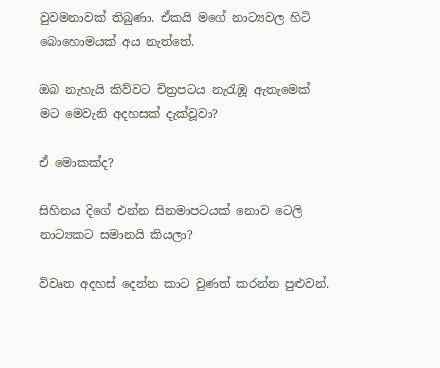වුවමනාවක් තිබුණා. ඒකයි මගේ නාට්‍යවල හිටි බොහොමයක් අය නැත්තේ.

ඔබ නැහැයි කිව්වට චිත්‍රපටය නැරැඹූ ඇතැමෙක් මට මෙවැනි අදහසක් දැක්වූවා?

ඒ මොකක්ද?

සිහිනය දිගේ එන්න සිනමාපටයක් නොව ටෙලි නාට්‍යකට සමානයි කියලා?

විවෘත අදහස් දෙන්න කාට වුණත් කරන්න පුළුවන්.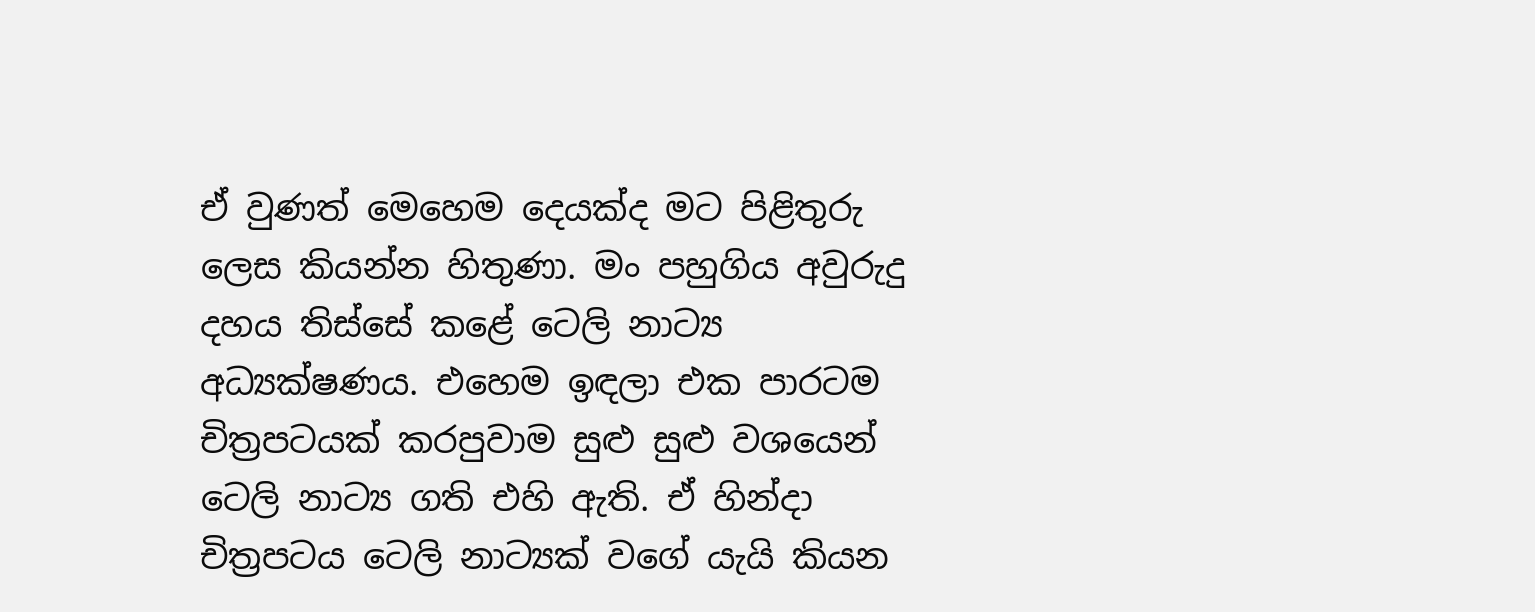ඒ වුණත් මෙහෙම දෙයක්ද මට පිළිතුරු ලෙස කියන්න හිතුණා. මං පහුගිය අවුරුදු දහය තිස්සේ කළේ ටෙලි නාට්‍ය අධ්‍යක්ෂණය. එහෙම ඉඳලා එක පාරටම චිත්‍රපටයක් කරපුවාම සුළු සුළු වශයෙන් ටෙලි නාට්‍ය ගති එහි ඇති. ඒ හින්දා චිත්‍රපටය ටෙලි නාට්‍යක් වගේ යැයි කියන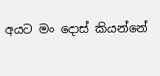අයට මං දොස් කියන්නේ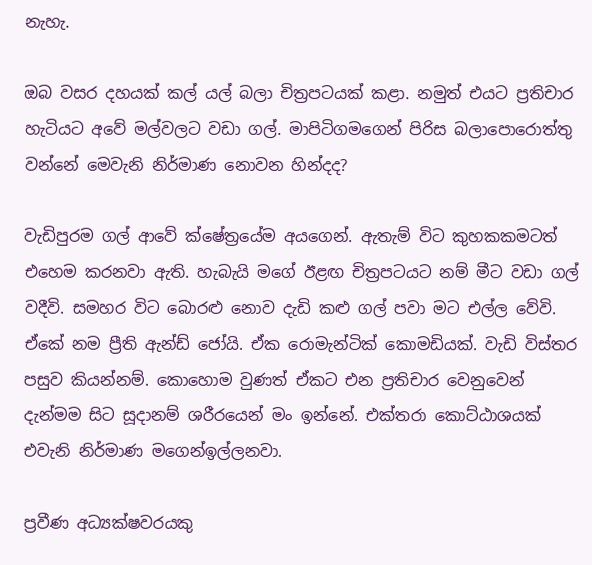නැහැ.

ඔබ වසර දහයක් කල් යල් බලා චිත්‍රපටයක් කළා. නමුත් එයට ප්‍රතිචාර හැටියට අවේ මල්වලට වඩා ගල්. මාපිටිගමගෙන් පිරිස බලාපොරොත්තු වන්නේ මෙවැනි නිර්මාණ නොවන හින්දද?

වැඩිපුරම ගල් ආවේ ක්ෂේත්‍රයේම අයගෙන්. ඇතැම් විට කුහකකමටත් එහෙම කරනවා ඇති. හැබැයි මගේ ඊළඟ චිත්‍රපටයට නම් මීට වඩා ගල් වදීවි. සමහර විට බොරළු නොව දැඩි කළු ගල් පවා මට එල්ල වේවි. ඒකේ නම ප්‍රීති ඇන්ඩ් ජෝයි. ඒක රොමැන්ටික් කොමඩියක්. වැඩි විස්තර පසුව කියන්නම්. කොහොම වුණත් ඒකට එන ප්‍රතිචාර වෙනුවෙන් දැන්මම සිට සූදානම් ශරීරයෙන් මං ඉන්නේ. එක්තරා කොට්ඨාශයක් එවැනි නිර්මාණ මගෙන්ඉල්ලනවා.

ප්‍රවීණ අධ්‍යක්ෂවරයකු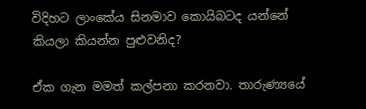විදිහට ලාංකේය සිනමාව කොයිබටද යන්නේ කියලා කියන්න පුළුවනිද?

ඒක ගැන මමත් කල්පනා කරනවා. තාරුණ්‍යයේ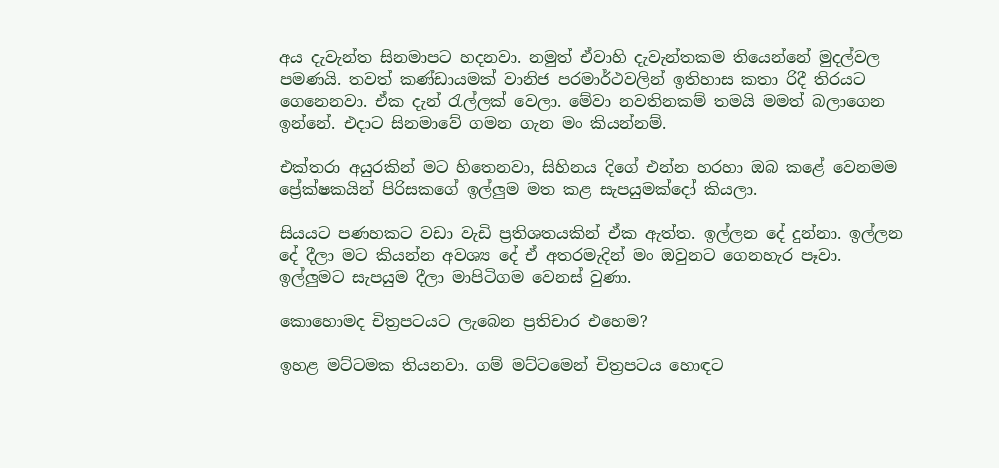අය දැවැන්ත සිනමාපට හදනවා. නමුත් ඒවාහි දැවැන්තකම තියෙන්නේ මුදල්වල පමණයි. තවත් කණ්ඩායමක් වානිජ පරමාර්ථවලින් ඉතිහාස කතා රිදී තිරයට ගෙනෙනවා. ඒක දැන් රැල්ලක් වෙලා. මේවා නවතිනකම් තමයි මමත් බලාගෙන ඉන්නේ. එදාට සිනමාවේ ගමන ගැන මං කියන්නම්.

එක්තරා අයුරකින් මට හිතෙනවා, සිහිනය දිගේ එන්න හරහා ඔබ කළේ වෙනමම ප්‍රේක්ෂකයින් පිරිසකගේ ඉල්ලුම මත කළ සැපයුමක්දෝ කියලා.

සියයට පණහකට වඩා වැඩි ප්‍රතිශතයකින් ඒක ඇත්ත. ඉල්ලන දේ දුන්නා. ඉල්ලන දේ දීලා මට කියන්න අවශ්‍ය දේ ඒ අතරමැදින් මං ඔවුනට ගෙනහැර පෑවා. ඉල්ලුමට සැපයුම දීලා මාපිටිගම වෙනස් වුණා.

කොහොමද චිත්‍රපටයට ලැබෙන ප්‍රතිචාර එහෙම?

ඉහළ මට්ටමක තියනවා. ගම් මට්ටමෙන් චිත්‍රපටය හොඳට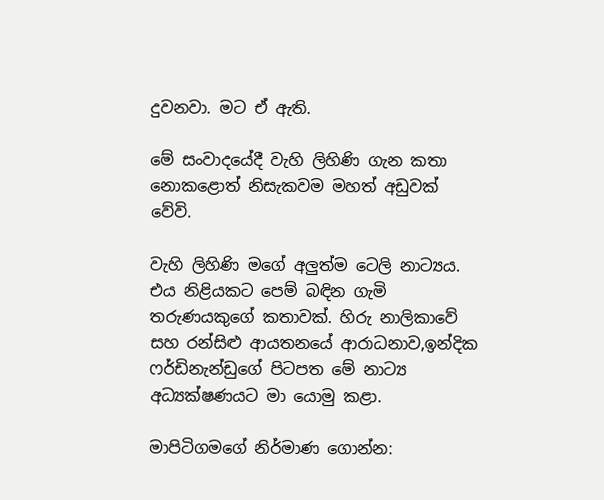දුවනවා. මට ඒ ඇති.

මේ සංවාදයේදී වැහි ලිහිණි ගැන කතා නොකළොත් නිසැකවම මහත් අඩුවක් වේවි.

වැහි ලිහිණි මගේ අලුත්ම ටෙලි නාට්‍යය. එය නිළියකට පෙම් බඳින ගැමි තරුණයකුගේ කතාවක්. හිරු නාලිකාවේ සහ රන්සිළු ආයතනයේ ආරාධනාව,ඉන්දික ෆර්ඩිනැන්ඩුගේ පිටපත මේ නාට්‍ය අධ්‍යක්ෂණයට මා යොමු කළා.

මාපිටිගමගේ නිර්මාණ ගොන්න: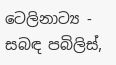ටෙලිනාට්‍ය - සබඳ පබිලිස්,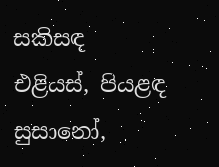සකිසඳ එළියස්, පියළඳ සුසානෝ,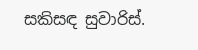සකිසඳ සුවාරිස්.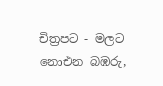චිත්‍රපට - මලට නොඑන බඹරු,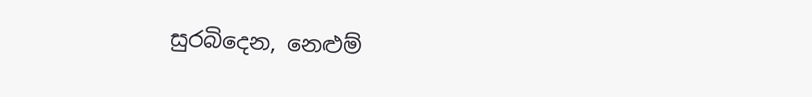සුරබිදෙන, නෙළුම්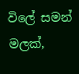විලේ සමන් මලක්,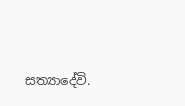සත්‍යාදේවි.